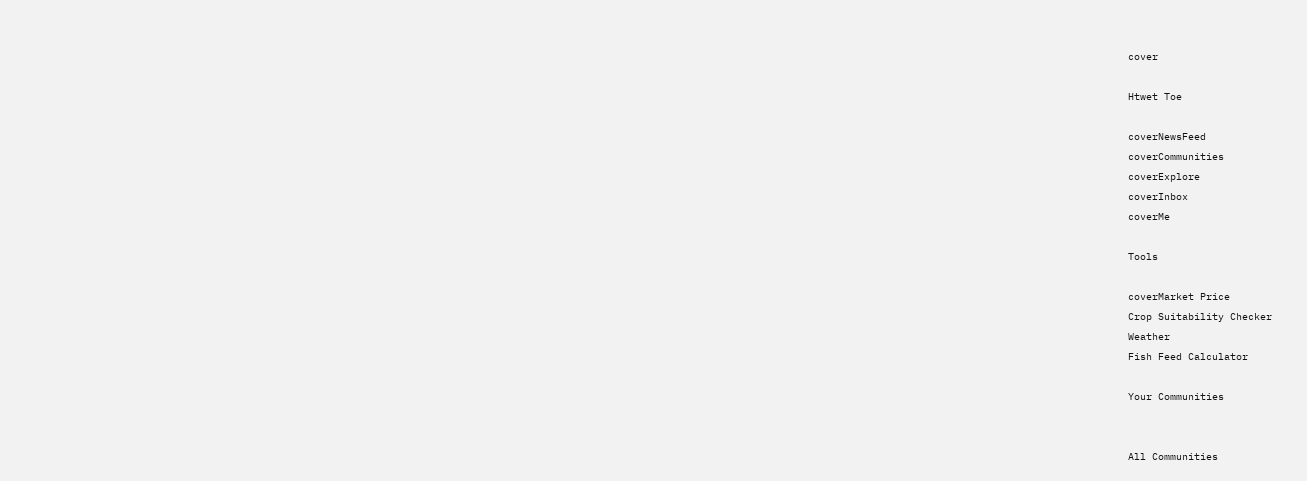cover

Htwet Toe

coverNewsFeed
coverCommunities
coverExplore
coverInbox
coverMe

Tools

coverMarket Price
Crop Suitability Checker
Weather
Fish Feed Calculator

Your Communities


All Communities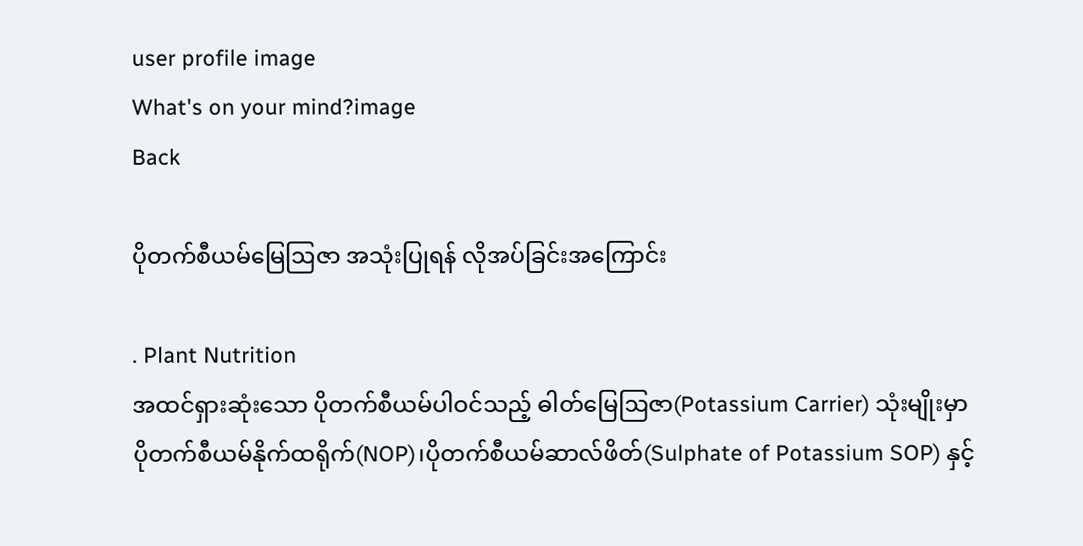user profile image
What's on your mind?image
Back

ပိုတက်စီယမ်မြေဩဇာ အသုံးပြုရန် လိုအပ်ခြင်းအကြောင်း

. Plant Nutrition
အထင်ရှားဆုံးသော ပိုတက်စီယမ်ပါဝင်သည့် ဓါတ်မြေဩဇာ(Potassium Carrier) သုံးမျိုးမှာ ပိုတက်စီယမ်နိုက်ထရိုက်(NOP)၊ပိုတက်စီယမ်ဆာလ်ဖိတ်(Sulphate of Potassium SOP) နှင့်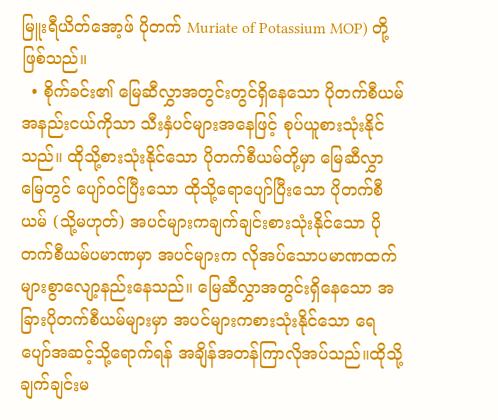မြူးရီယိတ်အော့ဖ် ပိုတက် Muriate of Potassium MOP) တို့ဖြစ်သည်။
  • စိုက်ခင်း၏ မြေဆီလွှာအတွင်းတွင်ရှိနေသော ပိုတက်စီယမ်အနည်းငယ်ကိုသာ သီးနှံပင်များအနေဖြင့် စုပ်ယူစားသုံးနိုင်သည်။ ထိုသို့စားသုံးနိုင်သော ပိုတက်စီယမ်တို့မှာ မြေဆီလွှာမြေတွင် ပျော်ဝင်ပြီးသော ထိုသို့ရောပျော်ပြီးသော ပိုတက်စီယမ် (သို့မဟုတ်) အပင်များကချက်ချင်းစားသုံးနိုင်သော ပိုတက်စီယမ်ပမာဏမှာ အပင်များက လိုအပ်သောပမာဏထက် များစွာလျော့နည်းနေသည်။ မြေဆီလွှာအတွင်းရှိနေသော အခြားပိုတက်စီယမ်များမှာ အပင်များကစားသုံးနိုင်သော ရေပျော်အဆင့်သို့ရောက်ရန် အချိန်အတန်ကြာလိုအပ်သည်။ထိုသို့ချက်ချင်းမ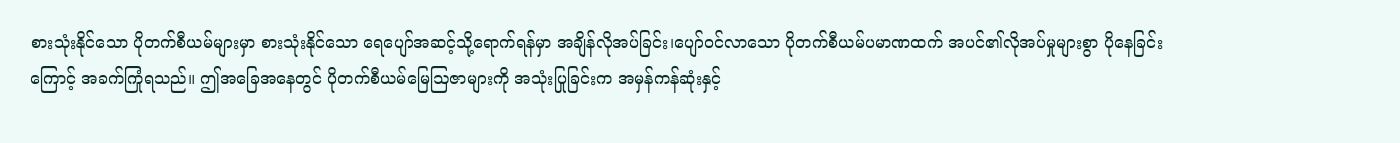စားသုံးနိုင်သော ပိုတက်စီယမ်များမှာ စားသုံးနိုင်သော ရေပျော်အဆင့်သို့ရောက်ရန်မှာ အချိန်လိုအပ်ခြင်း၊ပျော်ဝင်လာသော ပိုတက်စီယမ်ပမာဏထက် အပင်၏လိုအပ်မှုများစွာ ပိုနေခြင်းကြောင့် အခက်ကြုံရသည်။ ဤအခြေအနေတွင် ပိုတက်စီယမ်မြေဩဇာများကို အသုံးပြုခြင်းက အမှန်ကန်ဆုံးနှင့်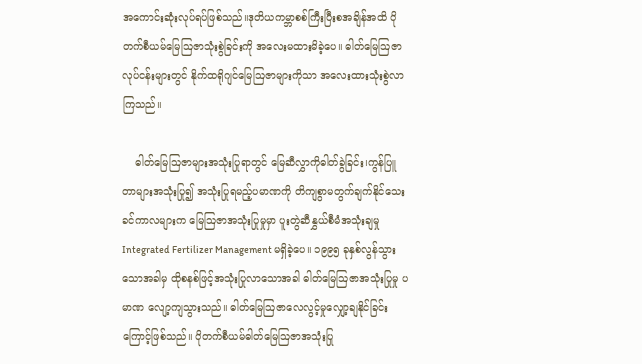အကောင်းဆုံးလုပ်ရပ်ဖြစ်သည်။ဒုတိယကမ္ဘာစစ်ကြီးပြီးစအချိန်အထိ ပိုတက်စီယမ်မြေဩဇာသုံးစွဲခြင်းကို အလေးမထားမိခဲ့ပေ။ ဓါတ်မြေဩဇာလုပ်ငန်းများတွင် နိုက်ထရိုဂျင်မြေဩဇာများကိုသာ အလေးထားသုံးစွဲလာကြသည်။

    ဓါတ်မြေဩဇာများအသုံးပြုရာတွင် မြေဆီလွှာကိုဓါတ်ခွဲခြင်း၊ကွန်ပြူတာများအသုံးပြု၍ အသုံးပြုရမည့်ပမာဏကို တိကျစွာမတွက်ချက်နိုင်သေးခင်ကာလများက မြေဩဇာအသုံးပြုမှုမှာ ပူးတွဲဆီနွှယ်စီမံအသုံးချမှု Integrated Fertilizer Management မရှိခဲ့ပေ။ ၁၉၉၅ ခုနှစ်လွန်သွားသောအခါမှ ထိုစနစ်ဖြင့်အသုံးပြုလာသောအခါ ဓါတ်မြေဩဇာအသုံးပြုမှု ပမာဏ လျော့ကျသွားသည်။ ဓါတ်မြေဩဇာလေလွင့်မှုလျှော့ချနိုင်ခြင်းကြောင့်ဖြစ်သည်။ ပိုတက်စီယမ်ဓါတ်မြေဩဇာအသုံးပြု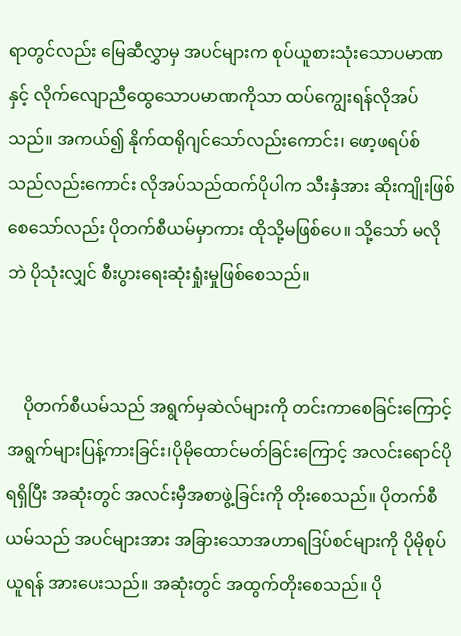ရာတွင်လည်း မြေဆီလွှာမှ အပင်များက စုပ်ယူစားသုံးသောပမာဏနှင့် လိုက်လျောညီထွေသောပမာဏကိုသာ ထပ်ကျွေးရန်လိုအပ်သည်။ အကယ်၍ နိုက်ထရိုဂျင်သော်လည်းကောင်း၊ ဖော့ဖရပ်စ်သည်လည်းကောင်း လိုအပ်သည်ထက်ပိုပါက သီးနှံအား ဆိုးကျိုးဖြစ်စေသော်လည်း ပိုတက်စီယမ်မှာကား ထိုသို့မဖြစ်ပေ။ သို့သော် မလိုဘဲ ပိုသုံးလျှင် စီးပွားရေးဆုံးရှုံးမှုဖြစ်စေသည်။


    ပိုတက်စီယမ်သည် အရွက်မှဆဲလ်များကို တင်းကာစေခြင်းကြောင့် အရွက်များပြန့်ကားခြင်း၊ပိုမိုထောင်မတ်ခြင်းကြောင့် အလင်းရောင်ပိုရရှိပြီး အဆုံးတွင် အလင်းမှီအစာဖွဲ့ခြင်းကို တိုးစေသည်။ ပိုတက်စီယမ်သည် အပင်များအား အခြားသောအဟာရဒြပ်စင်များကို ပိုမိုစုပ်ယူရန် အားပေးသည်။ အဆုံးတွင် အထွက်တိုးစေသည်။ ပို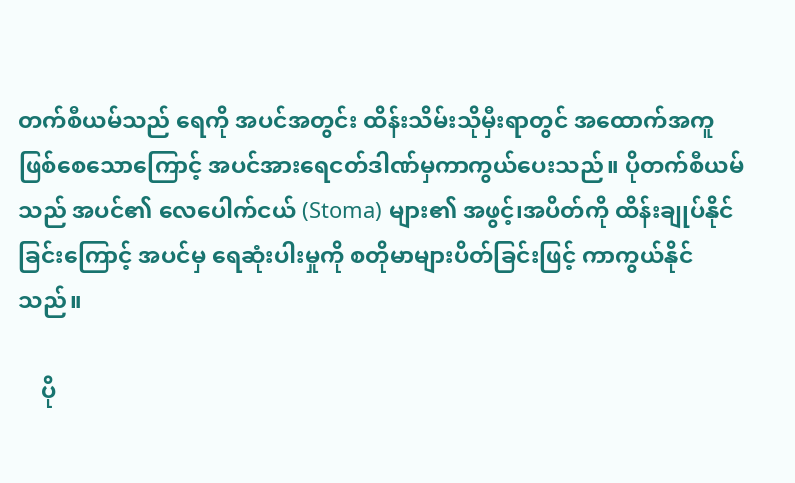တက်စီယမ်သည် ရေကို အပင်အတွင်း ထိန်းသိမ်းသိုမှီးရာတွင် အထောက်အကူဖြစ်စေသောကြောင့် အပင်အားရေငတ်ဒါဏ်မှကာကွယ်ပေးသည်။ ပိုတက်စီယမ်သည် အပင်၏ လေပေါက်ငယ် (Stoma) များ၏ အဖွင့်၊အပိတ်ကို ထိန်းချုပ်နိုင်ခြင်းကြောင့် အပင်မှ ရေဆုံးပါးမှုကို စတိုမာများပိတ်ခြင်းဖြင့် ကာကွယ်နိုင်သည်။

    ပို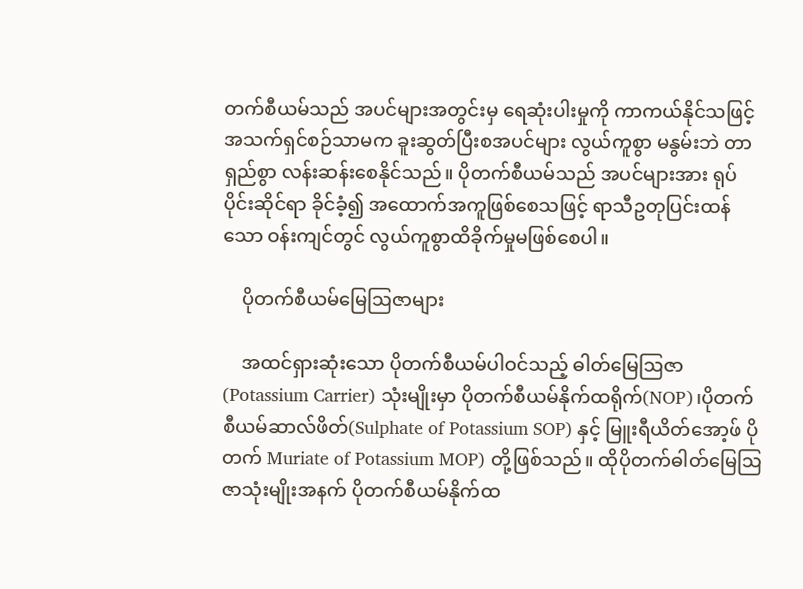တက်စီယမ်သည် အပင်များအတွင်းမှ ရေဆုံးပါးမှုကို ကာကယ်နိုင်သဖြင့် အသက်ရှင်စဉ်သာမက ခူးဆွတ်ပြီးစအပင်များ လွယ်ကူစွာ မနွမ်းဘဲ တာရှည်စွာ လန်းဆန်းစေနိုင်သည်။ ပိုတက်စီယမ်သည် အပင်များအား ရုပ်ပိုင်းဆိုင်ရာ ခိုင်ခံ့၍ အထောက်အကူဖြစ်စေသဖြင့် ရာသီဥတုပြင်းထန်သော ဝန်းကျင်တွင် လွယ်ကူစွာထိခိုက်မှုမဖြစ်စေပါ။

    ပိုတက်စီယမ်မြေဩဇာများ

    အထင်ရှားဆုံးသော ပိုတက်စီယမ်ပါဝင်သည့် ဓါတ်မြေဩဇာ(Potassium Carrier) သုံးမျိုးမှာ ပိုတက်စီယမ်နိုက်ထရိုက်(NOP)၊ပိုတက်စီယမ်ဆာလ်ဖိတ်(Sulphate of Potassium SOP) နှင့် မြူးရီယိတ်အော့ဖ် ပိုတက် Muriate of Potassium MOP) တို့ဖြစ်သည်။ ထိုပိုတက်ဓါတ်မြေဩဇာသုံးမျိုးအနက် ပိုတက်စီယမ်နိုက်ထ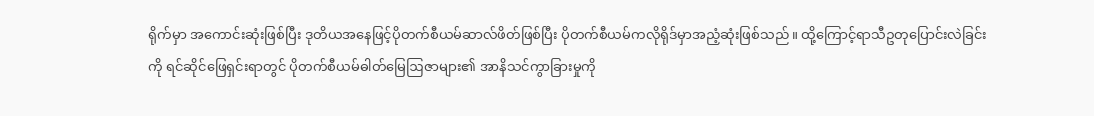ရိုက်မှာ အကောင်းဆုံးဖြစ်ပြီး ဒုတိယအနေဖြင့်ပိုတက်စီယမ်ဆာလ်ဖိတ်ဖြစ်ပြီး ပိုတက်စီယမ်ကလိုရိုဒ်မှာအညံ့ဆုံးဖြစ်သည်။ ထို့ကြောင့်ရာသီဥတုပြောင်းလဲခြင်းကို ရင်ဆိုင်ဖြေရှင်းရာတွင် ပိုတက်စီယမ်ဓါတ်မြေဩဇာများ၏ အာနိသင်ကွာခြားမှုကို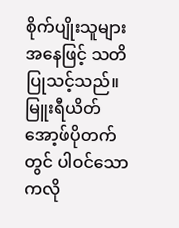စိုက်ပျိုးသူများအနေဖြင့် သတိပြုသင့်သည်။ မြူးရီယိတ်အော့ဖ်ပိုတက်တွင် ပါဝင်သော ကလို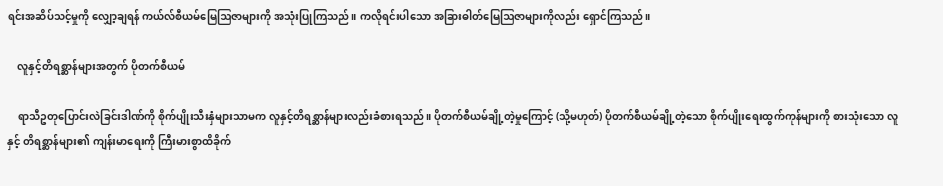ရင်းအဆိပ်သင့်မှုကို လျှော့ချရန် ကယ်လ်စီယမ်မြေဩဇာများကို အသုံးပြုကြသည်။ ကလိုရင်းပါသော အခြားဓါတ်မြေဩဇာများကိုလည်း ရှောင်ကြသည်။

    လူနှင့်တိရစ္ဆာန်များအတွက် ပိုတက်စီယမ်

    ရာသီဥတုပြောင်းလဲခြင်းဒါဏ်ကို စိုက်ပျိုးသီးနှံများသာမက လူနှင့်တိရစ္ဆာန်များလည်းခံစားရသည်။ ပိုတက်စီယမ်ချို့တဲ့မှုကြောင့် (သို့မဟုတ်) ပိုတက်စီယမ်ချို့တဲ့သော စိုက်ပျိုးရေးထွက်ကုန်များကို စားသုံးသော လူနှင့် တိရစ္ဆာန်များ၏ ကျန်းမာရေးကို ကြီးမားစွာထိခိုက်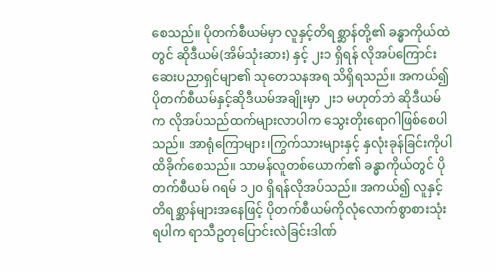စေသည်။ ပိုတက်စီယမ်မှာ လူနှင့်တိရစ္ဆာန်တို့၏ ခန္ဓာကိုယ်ထဲတွင် ဆိုဒီယမ်(အိမ်သုံးဆား) နှင့် ၂း၁ ရှိရန် လိုအပ်ကြောင်း ဆေးပညာရှင်မျာ၏ သုတေသနအရ သိရှိရသည်။ အကယ်၍ ပိုတက်စီယမ်နှင့်ဆိုဒီယမ်အချိုးမှာ ၂း၁ မဟုတ်ဘဲ ဆိုဒီယမ်က လိုအပ်သည်ထက်များလာပါက သွေးတိုးရောဂါဖြစ်စေပါသည်။ အာရုံကြောများ၊ကြွက်သားများနှင့် နှလုံးခုန်ခြင်းကိုပါထိခိုက်စေသည်။ သာမန်လူတစ်ယောက်၏ ခန္ဓာကိုယ်တွင် ပိုတက်စီယမ် ဂရမ် ၁၂၀ ရှိရန်လိုအပ်သည်။ အကယ်၍ လူနှင့် တိရစ္ဆာန်များအနေဖြင့် ပိုတက်စီယမ်ကိုလုံလောက်စွာစားသုံးရပါက ရာသီဥတုပြောင်းလဲခြင်းဒါဏ်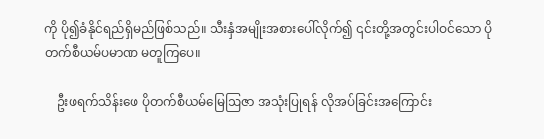ကို ပို၍ခံနိုင်ရည်ရှိမည်ဖြစ်သည်။ သီးနှံအမျိုးအစားပေါ်လိုက်၍ ၎င်းတို့အတွင်းပါဝင်သော ပိုတက်စီယမ်ပမာဏ မတူကြပေ။

    ဦးဖရက်သိန်းဖေ ပိုတက်စီယမ်မြေဩဇာ အသုံးပြုရန် လိုအပ်ခြင်းအကြောင်း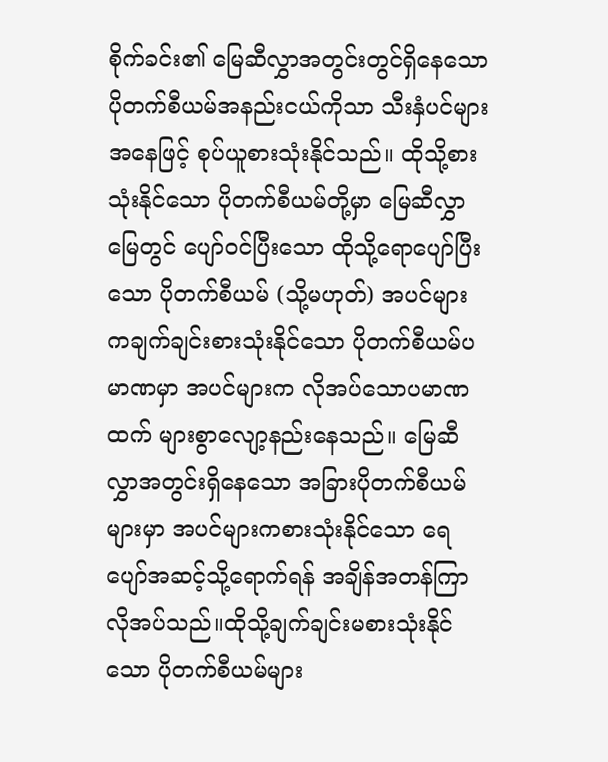စိုက်ခင်း၏ မြေဆီလွှာအတွင်းတွင်ရှိနေသော ပိုတက်စီယမ်အနည်းငယ်ကိုသာ သီးနှံပင်များအနေဖြင့် စုပ်ယူစားသုံးနိုင်သည်။ ထိုသို့စားသုံးနိုင်သော ပိုတက်စီယမ်တို့မှာ မြေဆီလွှာမြေတွင် ပျော်ဝင်ပြီးသော ထိုသို့ရောပျော်ပြီးသော ပိုတက်စီယမ် (သို့မဟုတ်) အပင်များကချက်ချင်းစားသုံးနိုင်သော ပိုတက်စီယမ်ပမာဏမှာ အပင်များက လိုအပ်သောပမာဏထက် များစွာလျော့နည်းနေသည်။ မြေဆီလွှာအတွင်းရှိနေသော အခြားပိုတက်စီယမ်များမှာ အပင်များကစားသုံးနိုင်သော ရေပျော်အဆင့်သို့ရောက်ရန် အချိန်အတန်ကြာလိုအပ်သည်။ထိုသို့ချက်ချင်းမစားသုံးနိုင်သော ပိုတက်စီယမ်များ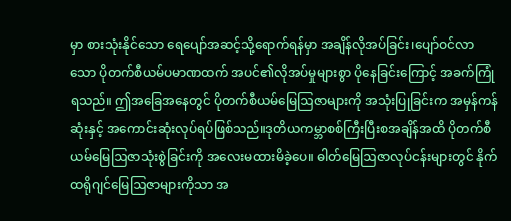မှာ စားသုံးနိုင်သော ရေပျော်အဆင့်သို့ရောက်ရန်မှာ အချိန်လိုအပ်ခြင်း၊ပျော်ဝင်လာသော ပိုတက်စီယမ်ပမာဏထက် အပင်၏လိုအပ်မှုများစွာ ပိုနေခြင်းကြောင့် အခက်ကြုံရသည်။ ဤအခြေအနေတွင် ပိုတက်စီယမ်မြေဩဇာများကို အသုံးပြုခြင်းက အမှန်ကန်ဆုံးနှင့် အကောင်းဆုံးလုပ်ရပ်ဖြစ်သည်။ဒုတိယကမ္ဘာစစ်ကြီးပြီးစအချိန်အထိ ပိုတက်စီယမ်မြေဩဇာသုံးစွဲခြင်းကို အလေးမထားမိခဲ့ပေ။ ဓါတ်မြေဩဇာလုပ်ငန်းများတွင် နိုက်ထရိုဂျင်မြေဩဇာများကိုသာ အ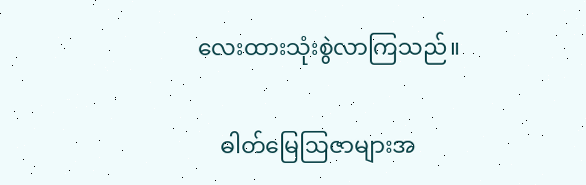လေးထားသုံးစွဲလာကြသည်။

    ဓါတ်မြေဩဇာများအ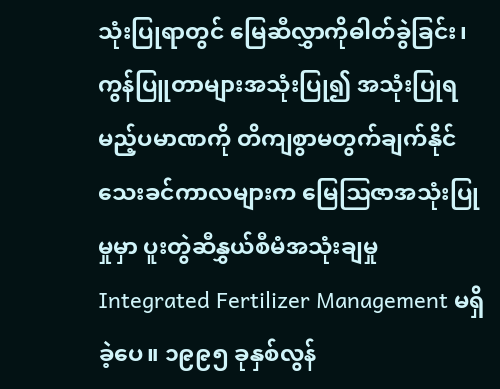သုံးပြုရာတွင် မြေဆီလွှာကိုဓါတ်ခွဲခြင်း၊ကွန်ပြူတာများအသုံးပြု၍ အသုံးပြုရမည့်ပမာဏကို တိကျစွာမတွက်ချက်နိုင်သေးခင်ကာလများက မြေဩဇာအသုံးပြုမှုမှာ ပူးတွဲဆီနွှယ်စီမံအသုံးချမှု Integrated Fertilizer Management မရှိခဲ့ပေ။ ၁၉၉၅ ခုနှစ်လွန်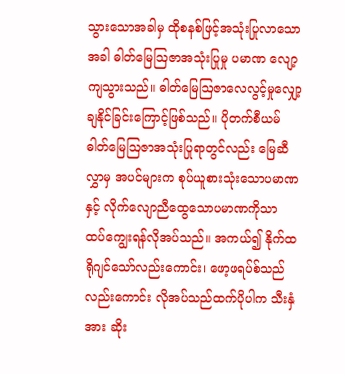သွားသောအခါမှ ထိုစနစ်ဖြင့်အသုံးပြုလာသောအခါ ဓါတ်မြေဩဇာအသုံးပြုမှု ပမာဏ လျော့ကျသွားသည်။ ဓါတ်မြေဩဇာလေလွင့်မှုလျှော့ချနိုင်ခြင်းကြောင့်ဖြစ်သည်။ ပိုတက်စီယမ်ဓါတ်မြေဩဇာအသုံးပြုရာတွင်လည်း မြေဆီလွှာမှ အပင်များက စုပ်ယူစားသုံးသောပမာဏနှင့် လိုက်လျောညီထွေသောပမာဏကိုသာ ထပ်ကျွေးရန်လိုအပ်သည်။ အကယ်၍ နိုက်ထရိုဂျင်သော်လည်းကောင်း၊ ဖော့ဖရပ်စ်သည်လည်းကောင်း လိုအပ်သည်ထက်ပိုပါက သီးနှံအား ဆိုး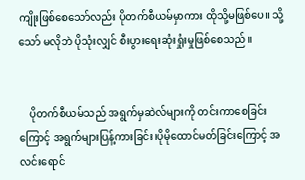ကျိုးဖြစ်စေသော်လည်း ပိုတက်စီယမ်မှာကား ထိုသို့မဖြစ်ပေ။ သို့သော် မလိုဘဲ ပိုသုံးလျှင် စီးပွားရေးဆုံးရှုံးမှုဖြစ်စေသည်။


    ပိုတက်စီယမ်သည် အရွက်မှဆဲလ်များကို တင်းကာစေခြင်းကြောင့် အရွက်များပြန့်ကားခြင်း၊ပိုမိုထောင်မတ်ခြင်းကြောင့် အလင်းရောင်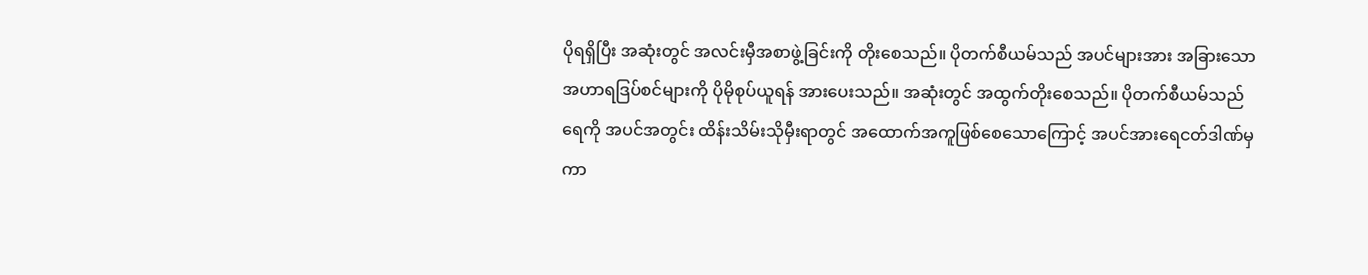ပိုရရှိပြီး အဆုံးတွင် အလင်းမှီအစာဖွဲ့ခြင်းကို တိုးစေသည်။ ပိုတက်စီယမ်သည် အပင်များအား အခြားသောအဟာရဒြပ်စင်များကို ပိုမိုစုပ်ယူရန် အားပေးသည်။ အဆုံးတွင် အထွက်တိုးစေသည်။ ပိုတက်စီယမ်သည် ရေကို အပင်အတွင်း ထိန်းသိမ်းသိုမှီးရာတွင် အထောက်အကူဖြစ်စေသောကြောင့် အပင်အားရေငတ်ဒါဏ်မှကာ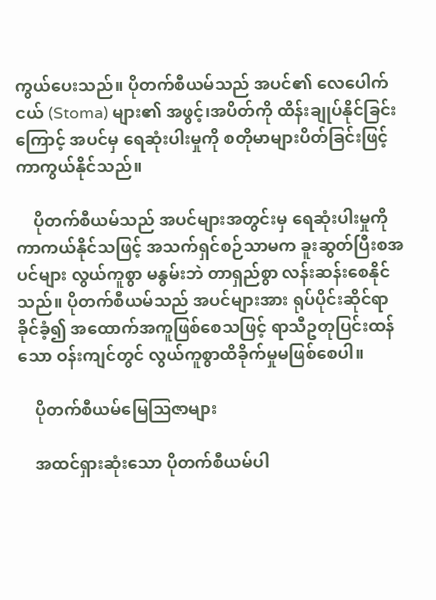ကွယ်ပေးသည်။ ပိုတက်စီယမ်သည် အပင်၏ လေပေါက်ငယ် (Stoma) များ၏ အဖွင့်၊အပိတ်ကို ထိန်းချုပ်နိုင်ခြင်းကြောင့် အပင်မှ ရေဆုံးပါးမှုကို စတိုမာများပိတ်ခြင်းဖြင့် ကာကွယ်နိုင်သည်။

    ပိုတက်စီယမ်သည် အပင်များအတွင်းမှ ရေဆုံးပါးမှုကို ကာကယ်နိုင်သဖြင့် အသက်ရှင်စဉ်သာမက ခူးဆွတ်ပြီးစအပင်များ လွယ်ကူစွာ မနွမ်းဘဲ တာရှည်စွာ လန်းဆန်းစေနိုင်သည်။ ပိုတက်စီယမ်သည် အပင်များအား ရုပ်ပိုင်းဆိုင်ရာ ခိုင်ခံ့၍ အထောက်အကူဖြစ်စေသဖြင့် ရာသီဥတုပြင်းထန်သော ဝန်းကျင်တွင် လွယ်ကူစွာထိခိုက်မှုမဖြစ်စေပါ။

    ပိုတက်စီယမ်မြေဩဇာများ

    အထင်ရှားဆုံးသော ပိုတက်စီယမ်ပါ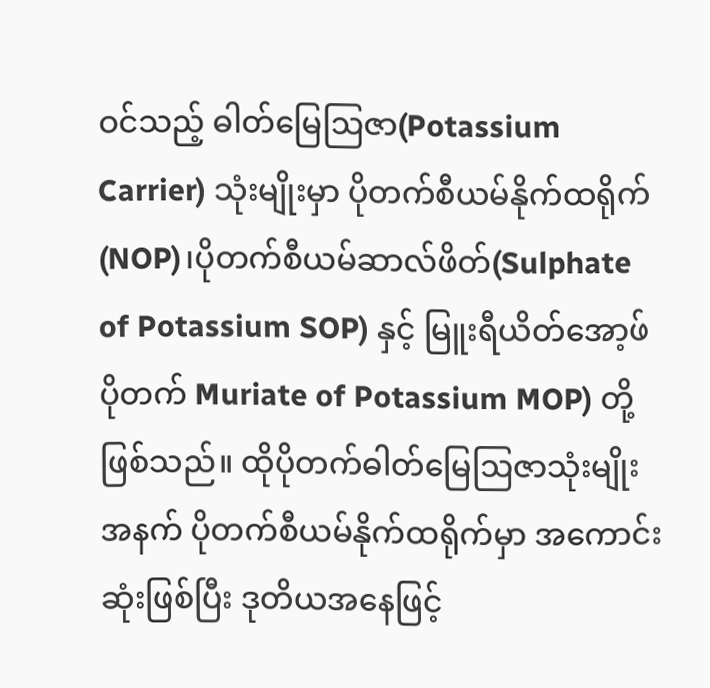ဝင်သည့် ဓါတ်မြေဩဇာ(Potassium Carrier) သုံးမျိုးမှာ ပိုတက်စီယမ်နိုက်ထရိုက်(NOP)၊ပိုတက်စီယမ်ဆာလ်ဖိတ်(Sulphate of Potassium SOP) နှင့် မြူးရီယိတ်အော့ဖ် ပိုတက် Muriate of Potassium MOP) တို့ဖြစ်သည်။ ထိုပိုတက်ဓါတ်မြေဩဇာသုံးမျိုးအနက် ပိုတက်စီယမ်နိုက်ထရိုက်မှာ အကောင်းဆုံးဖြစ်ပြီး ဒုတိယအနေဖြင့်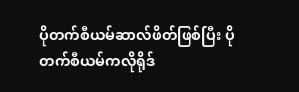ပိုတက်စီယမ်ဆာလ်ဖိတ်ဖြစ်ပြီး ပိုတက်စီယမ်ကလိုရိုဒ်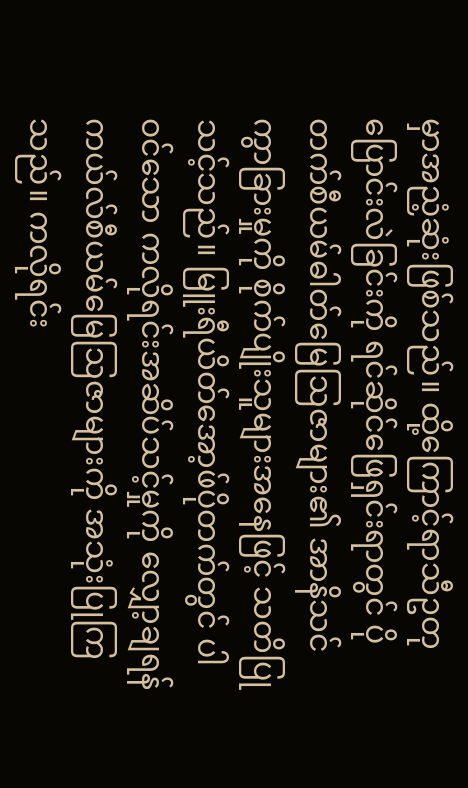မှာအညံ့ဆုံးဖြစ်သည်။ ထို့ကြောင့်ရာသီဥတုပြောင်းလဲခြင်းကို ရင်ဆိုင်ဖြေရှင်းရာတွင် ပိုတက်စီယမ်ဓါတ်မြေဩဇာများ၏ အာနိသင်ကွာခြားမှုကို စိုက်ပျိုးသူများအနေဖြင့် သတိပြုသင့်သည်။ မြူးရီယိတ်အော့ဖ်ပိုတက်တွင် ပါဝင်သော ကလိုရင်းအဆိပ်သင့်မှုကို လျှော့ချရန် ကယ်လ်စီယမ်မြေဩဇာများကို အသုံးပြုကြသည်။ ကလိုရင်း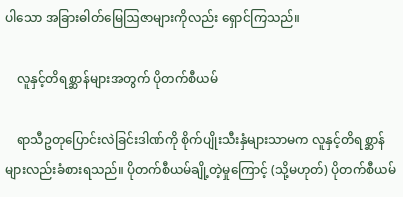ပါသော အခြားဓါတ်မြေဩဇာများကိုလည်း ရှောင်ကြသည်။

    လူနှင့်တိရစ္ဆာန်များအတွက် ပိုတက်စီယမ်

    ရာသီဥတုပြောင်းလဲခြင်းဒါဏ်ကို စိုက်ပျိုးသီးနှံများသာမက လူနှင့်တိရစ္ဆာန်များလည်းခံစားရသည်။ ပိုတက်စီယမ်ချို့တဲ့မှုကြောင့် (သို့မဟုတ်) ပိုတက်စီယမ်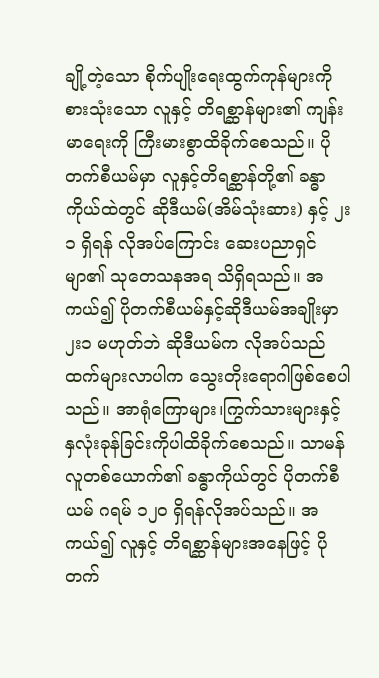ချို့တဲ့သော စိုက်ပျိုးရေးထွက်ကုန်များကို စားသုံးသော လူနှင့် တိရစ္ဆာန်များ၏ ကျန်းမာရေးကို ကြီးမားစွာထိခိုက်စေသည်။ ပိုတက်စီယမ်မှာ လူနှင့်တိရစ္ဆာန်တို့၏ ခန္ဓာကိုယ်ထဲတွင် ဆိုဒီယမ်(အိမ်သုံးဆား) နှင့် ၂း၁ ရှိရန် လိုအပ်ကြောင်း ဆေးပညာရှင်မျာ၏ သုတေသနအရ သိရှိရသည်။ အကယ်၍ ပိုတက်စီယမ်နှင့်ဆိုဒီယမ်အချိုးမှာ ၂း၁ မဟုတ်ဘဲ ဆိုဒီယမ်က လိုအပ်သည်ထက်များလာပါက သွေးတိုးရောဂါဖြစ်စေပါသည်။ အာရုံကြောများ၊ကြွက်သားများနှင့် နှလုံးခုန်ခြင်းကိုပါထိခိုက်စေသည်။ သာမန်လူတစ်ယောက်၏ ခန္ဓာကိုယ်တွင် ပိုတက်စီယမ် ဂရမ် ၁၂၀ ရှိရန်လိုအပ်သည်။ အကယ်၍ လူနှင့် တိရစ္ဆာန်များအနေဖြင့် ပိုတက်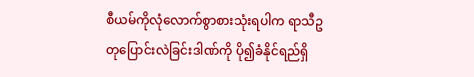စီယမ်ကိုလုံလောက်စွာစားသုံးရပါက ရာသီဥတုပြောင်းလဲခြင်းဒါဏ်ကို ပို၍ခံနိုင်ရည်ရှိ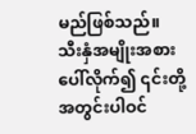မည်ဖြစ်သည်။ သီးနှံအမျိုးအစားပေါ်လိုက်၍ ၎င်းတို့အတွင်းပါဝင်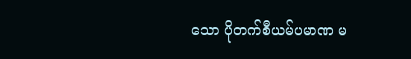သော ပိုတက်စီယမ်ပမာဏ မ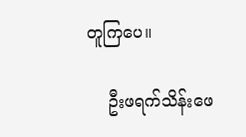တူကြပေ။

    ဦးဖရက်သိန်းဖေ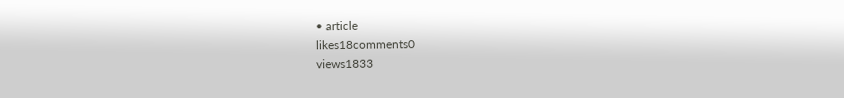• article
likes18comments0
views1833